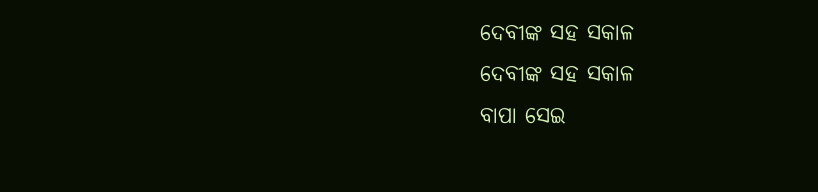ଦେବୀଙ୍କ ସହ ସକାଳ
ଦେବୀଙ୍କ ସହ ସକାଳ
ବାପା ସେଇ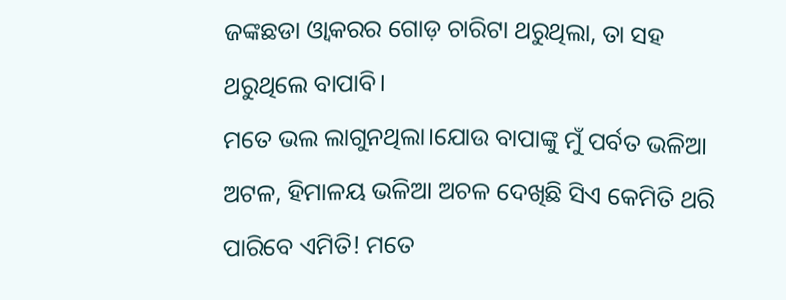ଜଙ୍କଛଡା ଓ୍ବାକରର ଗୋଡ଼ ଚାରିଟା ଥରୁଥିଲା, ତା ସହ ଥରୁଥିଲେ ବାପାବି।
ମତେ ଭଲ ଲାଗୁନଥିଲା।ଯୋଉ ବାପାଙ୍କୁ ମୁଁ ପର୍ବତ ଭଳିଆ ଅଟଳ, ହିମାଳୟ ଭଳିଆ ଅଚଳ ଦେଖିଛି ସିଏ କେମିତି ଥରି ପାରିବେ ଏମିତି! ମତେ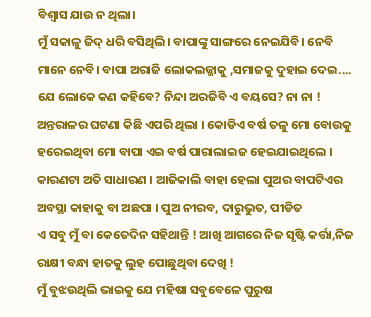ବିଶ୍ବାସ ଯାଉ ନ ଥିଲା।
ମୁଁ ସକାଳୁ ଜିଦ୍ ଧରି ବସିଥିଲି। ବାପାଙ୍କୁ ସାଙ୍ଗରେ ନେଇଯିବି। ନେବି ମାନେ ନେବି। ବାପା ଅରାଜି ଲୋକଲଜ୍ଜାକୁ ,ସମାଜକୁ ଦୁହାଇ ଦେଇ.... ଯେ ଲୋକେ କଣ କହିବେ? ନିନ୍ଦା ଅରଜିବି ଏ ବୟସେ? ନା ନା !
ଅନ୍ତରାଳର ଘଟଣା କିଛି ଏପରି ଥିଲା । କୋଡିଏ ବର୍ଷ ତଳୁ ମୋ ବୋଉକୁ ହରେଇଥିବା ମୋ ବାପା ଏଇ ବର୍ଷ ପାରାଲାଇଜ ହେଇଯାଇଥିଲେ । କାରଣଟା ଅତି ସାଧାରଣ । ଆଜିକାଲି ବାହା ହେଲା ପୁଅର ବାପଟିଏର ଅବସ୍ଥା କାହାକୁ ବା ଅଛପା । ପୁଅ ନୀରବ, ଦାରୁଭୁତ, ପୀଡିତ
ଏ ସବୁ ମୁଁ ବା କେତେଦିନ ସହିଥାନ୍ତି ! ଆଖି ଆଗରେ ନିଜ ସୃଷ୍ଟି କର୍ତ୍ତା,ନିଜ ରାକ୍ଷୀ ବନ୍ଧା ହାତକୁ ଲୁହ ପୋଛୁଥିବା ଦେଖି !
ମୁଁ ବୁଝଉଥିଲି ଭାଇକୁ ଯେ ମହିଷା ସବୁବେଳେ ପୁରୁଷ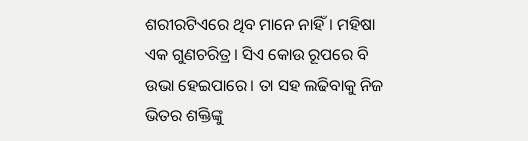ଶରୀରଟିଏରେ ଥିବ ମାନେ ନାହିଁ। ମହିଷା ଏକ ଗୁଣଚରିତ୍ର। ସିଏ କୋଉ ରୂପରେ ବି ଉଭା ହେଇପାରେ। ତା ସହ ଲଢିବାକୁ ନିଜ ଭିତର ଶକ୍ତିଙ୍କୁ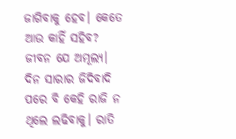ଜାଗିବାକୁ ହେବ। କେତେ ଆଉ କାହିଁ ସହିବ? ଜୀବନ ଯେ ଅମୂଲ୍ୟ।
ଦିନ ସାରାର ଜିଦିବାଦି ପରେ ବି କେହି ରାଜି ନ ଥିଲେ ଲଢିବାକୁ। ରାତି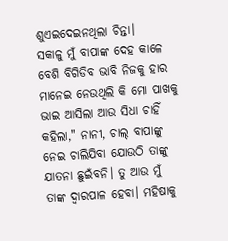ଶୁଏଇଦେଇନଥିଲା ଚିନ୍ତା।
ସକାଳୁ ମୁଁ ବାପାଙ୍କ ଦେହ କାଳେ ବେଶି ବିଗିଡିବ ଭାବି ନିଜକୁ ହାର ମାନେଇ ନେଉଥିଲି କି ମୋ ପାଖକୁ ଭାଇ ଆସିଲା ଆଉ ସିଧା ଚାହିଁ କହିଲା," ନାନୀ, ଚାଲ୍ ବାପାଙ୍କୁ ନେଇ ଚାଲିଯିବା ଯୋଉଠି ତାଙ୍କୁ ଯାତନା ଛୁଇଁବନି। ତୁ ଆଉ ମୁଁ ତାଙ୍କ ଦ୍ବାରପାଳ ହେବା। ମହିଷାକୁ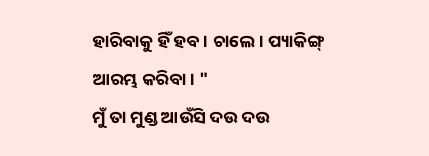ହାରିବାକୁ ହିଁ ହବ। ଚାଲେ। ପ୍ୟାକିଙ୍ଗ୍ ଆରମ୍ଭ କରିବା। "
ମୁଁ ତା ମୁଣ୍ଡ ଆଉଁସି ଦଉ ଦଉ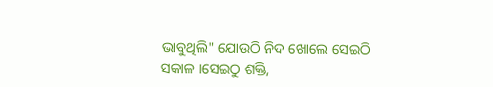ଭାବୁଥିଲି" ଯୋଉଠି ନିଦ ଖୋଲେ ସେଇଠି ସକାଳ ।ସେଇଠୁ ଶକ୍ତି,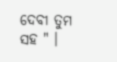ଦେବୀ ତୁମ ସହ " ।